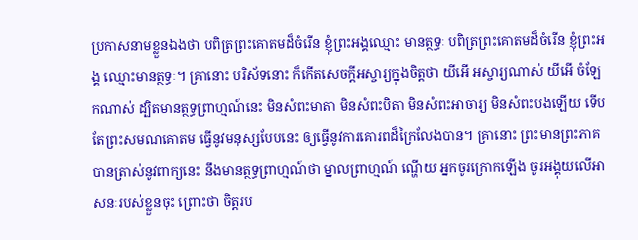ប្រកាសនាមខ្លួនឯងថា បពិត្រព្រះគោតមដ៏ចំរើន ខ្ញុំព្រះអង្គឈ្មោះ មានត្ថទ្ធៈ បពិត្រព្រះគោតមដ៏ចំរើន ខ្ញុំព្រះអង្គ ឈ្មោះមានត្ថទ្ធៈ។ គ្រានោះ បរិស័ទនោះ ក៏កើតសេចក្តីអស្ចារ្យក្នុងចិត្តថា យីអើ អស្ចារ្យណាស់ យីអើ ចំឡែកណាស់ ដ្បិតមានត្ថទ្ធព្រាហ្មណ៍នេះ មិនសំពះមាតា មិនសំពះបិតា មិនសំពះអាចារ្យ មិនសំពះបងឡើយ ទើបតែព្រះសមណគោតម ធ្វើនូវមនុស្សបែបនេះ ឲ្យធ្វើនូវការគោរពដ៏ក្រៃលែងបាន។ គ្រានោះ ព្រះមានព្រះភាគ បានត្រាស់នូវពាក្យនេះ នឹងមានត្ថទ្ធព្រាហ្មណ៍ថា ម្នាលព្រាហ្មណ៍ ណ្ហើយ អ្នកចូរក្រោកឡើង ចូរអង្គុយលើអាសនៈរបស់ខ្លួនចុះ ព្រោះថា ចិត្តរប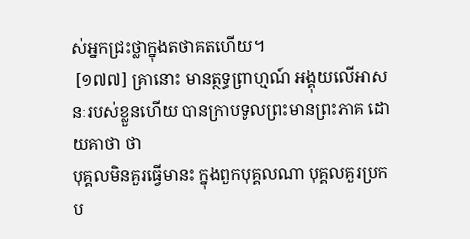ស់អ្នកជ្រះថ្លាក្នុងតថាគតហើយ។
 [១៧៧] គ្រានោះ មានត្ថទ្ធព្រាហ្មណ៍ អង្គុយលើអាសនៈរបស់ខ្លួនហើយ បានក្រាបទូលព្រះមានព្រះភាគ ដោយគាថា ថា
បុគ្គលមិនគួរធ្វើមានះ ក្នុងពួកបុគ្គលណា បុគ្គលគួរប្រកប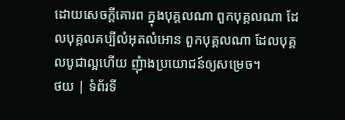ដោយសេចក្តីគោរព ក្នុងបុគ្គលណា ពួកបុគ្គលណា ដែលបុគ្គលគប្បីលំអុតលំអោន ពួកបុគ្គលណា ដែលបុគ្គលបូជាល្អហើយ ញុំាងប្រយោជន៍ឲ្យសម្រេច។
ថយ | ទំព័រទី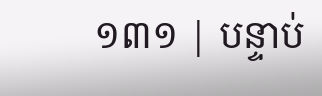១៣១ | បន្ទាប់